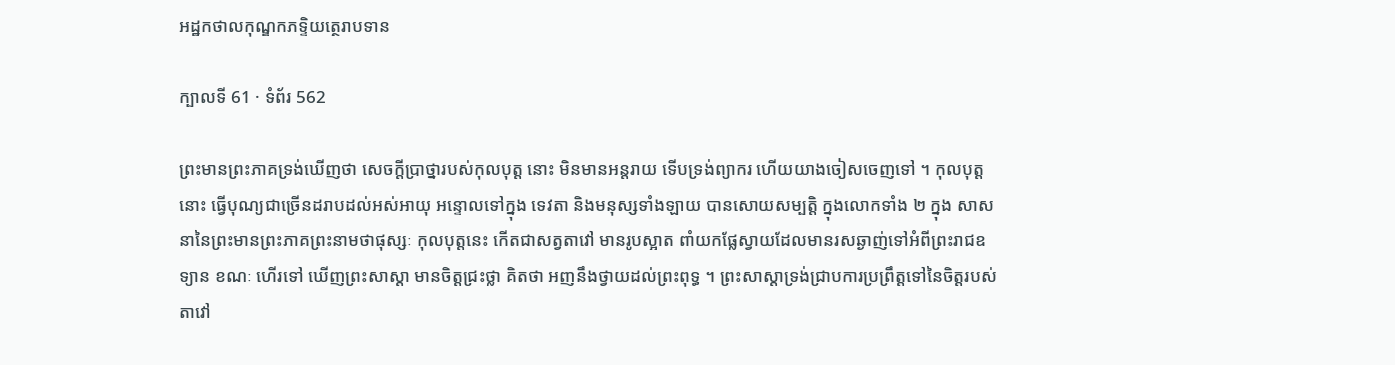អដ្ឋកថាលកុណ្ឌកភទ្ទិយត្ថេរាបទាន

ក្បាលទី 61 · ទំព័រ 562

ព្រះមានព្រះភាគទ្រង់ឃើញថា សេចក្តីប្រាថ្នារបស់កុលបុត្ត នោះ មិនមានអន្តរាយ ទើបទ្រង់ព្យាករ ហើយយាងចៀសចេញទៅ ។ កុលបុត្តនោះ ធ្វើបុណ្យជាច្រើនដរាបដល់អស់អាយុ អន្ទោលទៅក្នុង ទេវតា និងមនុស្សទាំងឡាយ បានសោយសម្បត្តិ ក្នុងលោកទាំង ២ ក្នុង សាសនានៃព្រះមានព្រះភាគព្រះនាមថាផុស្សៈ កុលបុត្តនេះ កើតជាសត្វតាវៅ មានរូបស្អាត ពាំយកផ្លែស្វាយដែលមានរសឆ្ងាញ់ទៅអំពីព្រះរាជឧទ្យាន ខណៈ ហើរទៅ ឃើញព្រះសាស្តា មានចិត្តជ្រះថ្លា គិតថា អញនឹងថ្វាយដល់ព្រះពុទ្ធ ។ ព្រះសាស្តាទ្រង់ជ្រាបការប្រព្រឹត្តទៅនៃចិត្តរបស់តាវៅ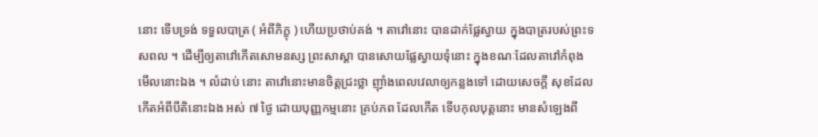នោះ ទើបទ្រង់ ទទួលបាត្រ ( អំពីភិក្ខុ ) ហើយប្រថាប់គង់ ។ តាវៅនោះ បានដាក់ផ្លែស្វាយ ក្នុងបាត្ររបស់ព្រះទសពល ។ ដើម្បីឲ្យតាវៅកើតសោមនស្ស ព្រះសាស្តា បានសោយផ្លែស្វាយទុំនោះ ក្នុងខណៈដែលតាវៅកំពុងមើលនោះឯង ។ លំដាប់ នោះ តាវៅនោះមានចិត្តជ្រះថ្លា ញ៉ាំងពេលវេលាឲ្យកន្លងទៅ ដោយសេចក្តី សុខដែលកើតអំពីបីតិនោះឯង អស់ ៧ ថ្ងៃ ដោយបុញ្ញកម្មនោះ គ្រប់ភព ដែលកើត ទើបកុលបុត្តនោះ មានសំឡេងពី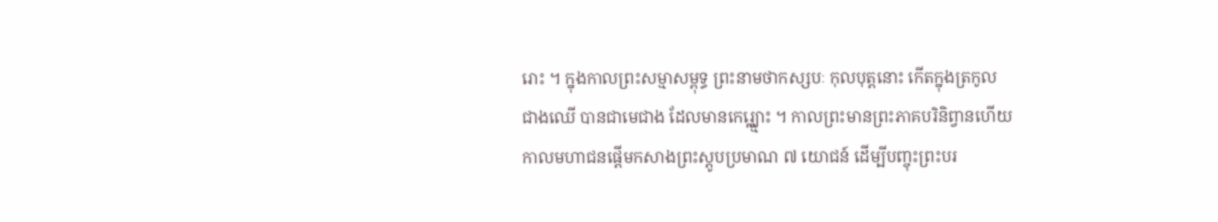រោះ ។ ក្នុងកាលព្រះសម្មាសម្ពុទ្ធ ព្រះនាមថាកស្សបៈ កុលបុត្តនោះ កើតក្នុងត្រកូលជាងឈើ បានជាមេជាង ដែលមានកេរ្ត្ឈ្មោះ ។ កាលព្រះមានព្រះភាគបរិនិព្វានហើយ កាលមហាជនផ្តើមកសាងព្រះស្តូបប្រមាណ ៧ យោជន៍ ដើម្បីបញ្ចុះព្រះបរ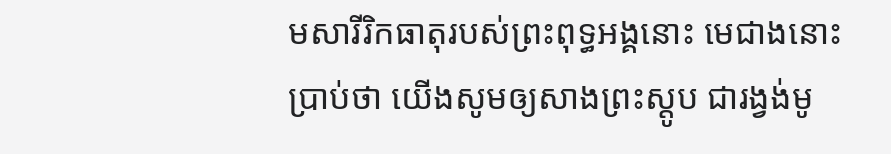មសារីរិកធាតុរបស់ព្រះពុទ្ធអង្គនោះ មេជាងនោះប្រាប់ថា យើងសូមឲ្យសាងព្រះស្តូប ជារង្វង់មូ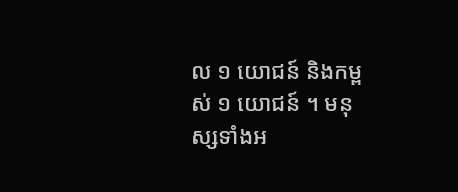ល ១ យោជន៍ និងកម្ពស់ ១ យោជន៍ ។ មនុស្សទាំងអ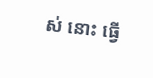ស់ នោះ ធ្វើ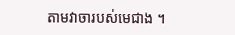តាមវាចារបស់មេជាង ។